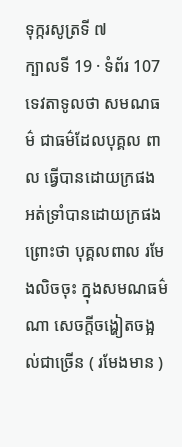ទុក្ករសូត្រទី ៧
ក្បាលទី 19 · ទំព័រ 107
ទេវតាទូលថា សមណធម៌ ជាធម៌ដែលបុគ្គល ពាល ធ្វើបានដោយក្រផង អត់ទ្រាំបានដោយក្រផង ព្រោះថា បុគ្គលពាល រមែងលិចចុះ ក្នុងសមណធម៌ ណា សេចក្តីចង្ហៀតចង្អល់ជាច្រើន ( រមែងមាន )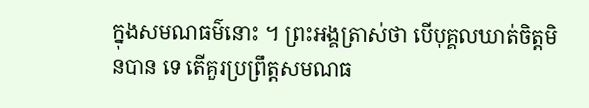ក្នុងសមណធម៌នោះ ។ ព្រះអង្គត្រាស់ថា បើបុគ្គលឃាត់ចិត្តមិនបាន ទេ តើគួរប្រព្រឹត្តសមណធ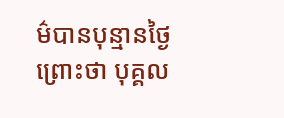ម៌បានបុន្មានថ្ងៃ ព្រោះថា បុគ្គល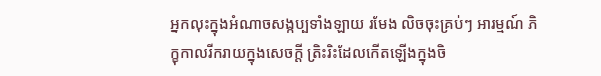អ្នកលុះក្នុងអំណាចសង្កប្បទាំងឡាយ រមែង លិចចុះគ្រប់ៗ អារម្មណ៍ ភិក្ខុកាលរីករាយក្នុងសេចក្តី ត្រិះរិះដែលកើតឡើងក្នុងចិ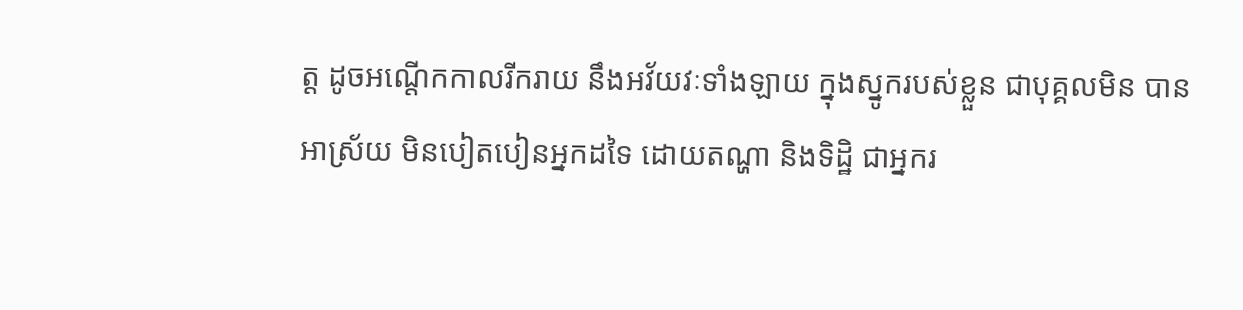ត្ត ដូចអណ្តើកកាលរីករាយ នឹងអវ័យវៈទាំងឡាយ ក្នុងស្នូករបស់ខ្លួន ជាបុគ្គលមិន បានអាស្រ័យ មិនបៀតបៀនអ្នកដទៃ ដោយតណ្ហា និងទិដ្ឋិ ជាអ្នករ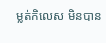ម្លត់កិលេស មិនបាន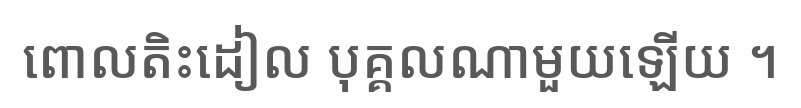ពោលតិះដៀល បុគ្គលណាមួយឡើយ ។